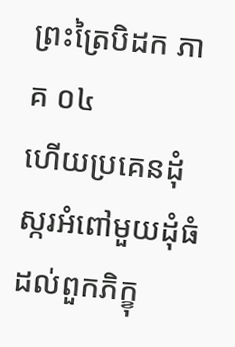ព្រះត្រៃបិដក ភាគ ០៤
ហើយប្រគេនដុំស្ករអំពៅមួយដុំធំដល់ពួកភិក្ខុ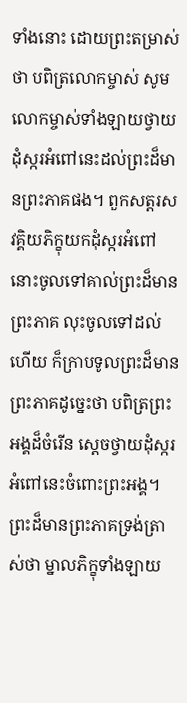ទាំងនោះ ដោយព្រះតម្រាស់ថា បពិត្រលោកម្ចាស់ សូមលោកម្ចាស់ទាំងឡាយថ្វាយដុំស្ករអំពៅនេះដល់ព្រះដ៏មានព្រះភាគផង។ ពួកសត្តរសវគ្គិយភិក្ខុយកដុំស្ករអំពៅនោះចូលទៅគាល់ព្រះដ៏មានព្រះភាគ លុះចូលទៅដល់ហើយ ក៏ក្រាបទូលព្រះដ៏មានព្រះភាគដូច្នេះថា បពិត្រព្រះអង្គដ៏ចំរើន ស្តេចថ្វាយដុំស្ករអំពៅនេះចំពោះព្រះអង្គ។ ព្រះដ៏មានព្រះភាគទ្រង់ត្រាស់ថា ម្នាលភិក្ខុទាំងឡាយ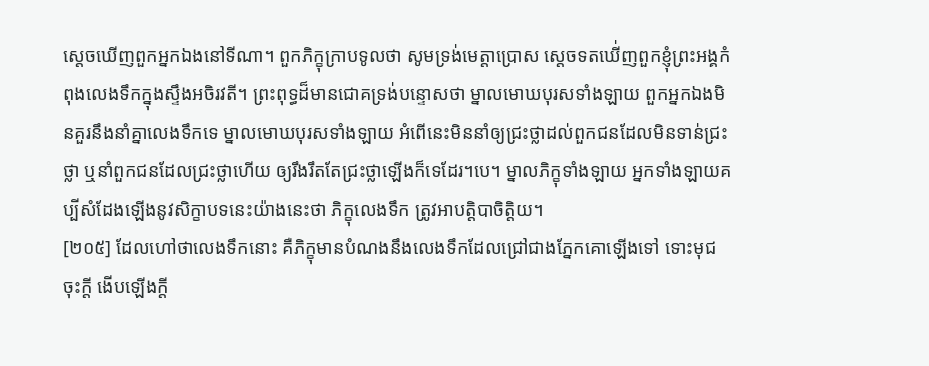ស្តេចឃើញពួកអ្នកឯងនៅទីណា។ ពួកភិក្ខុក្រាបទូលថា សូមទ្រង់មេត្តាប្រោស ស្តេចទតឃើ់ញពួកខ្ញុំព្រះអង្គកំពុងលេងទឹកក្នុងស្ទឹងអចិរវតី។ ព្រះពុទ្ធដ៏មានជោគទ្រង់បន្ទោសថា ម្នាលមោឃបុរសទាំងឡាយ ពួកអ្នកឯងមិនគួរនឹងនាំគ្នាលេងទឹកទេ ម្នាលមោឃបុរសទាំងឡាយ អំពើនេះមិននាំឲ្យជ្រះថ្លាដល់ពួកជនដែលមិនទាន់ជ្រះថ្លា ឬនាំពួកជនដែលជ្រះថ្លាហើយ ឲ្យរឹងរឹតតែជ្រះថ្លាឡើងក៏ទេដែរ។បេ។ ម្នាលភិក្ខុទាំងឡាយ អ្នកទាំងឡាយគប្បីសំដែងឡើងនូវសិក្ខាបទនេះយ៉ាងនេះថា ភិក្ខុលេងទឹក ត្រូវអាបត្តិបាចិត្តិយ។
[២០៥] ដែលហៅថាលេងទឹកនោះ គឺភិក្ខុមានបំណងនឹងលេងទឹកដែលជ្រៅជាងភ្នែកគោឡើងទៅ ទោះមុជចុះក្តី ងើបឡើងក្តី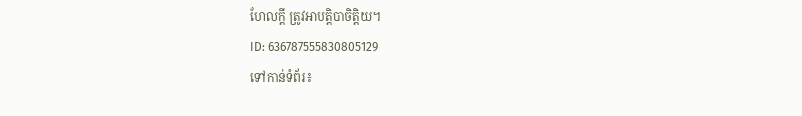ហែលក្តី ត្រូវអាបត្តិបាចិត្តិយ។
ID: 636787555830805129
ទៅកាន់ទំព័រ៖